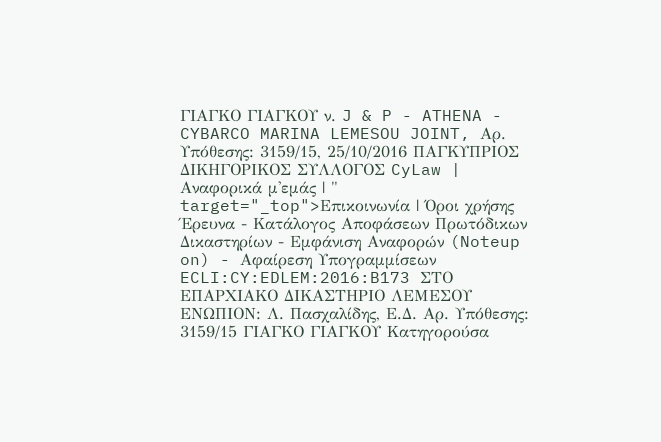ΓΙΑΓΚΟ ΓΙΑΓΚΟΥ ν. J & P - ATHENA - CYBARCO MARINA LEMESOU JOINT, Αρ. Υπόθεσης: 3159/15, 25/10/2016 ΠΑΓΚΥΠΡΙΟΣ ΔΙΚΗΓΟΡΙΚΟΣ ΣΥΛΛΟΓΟΣ CyLaw | Αναφορικά μ'εμάς | " target="_top">Επικοινωνία | Όροι χρήσης Έρευνα - Κατάλογος Αποφάσεων Πρωτόδικων Δικαστηρίων - Εμφάνιση Αναφορών (Noteup on) - Αφαίρεση Υπογραμμίσεων ECLI:CY:EDLEM:2016:B173 ΣΤΟ ΕΠΑΡΧΙΑΚΟ ΔΙΚΑΣΤΗΡΙΟ ΛΕΜΕΣΟΥ ΕΝΩΠΙΟΝ: Λ. Πασχαλίδης, Ε.Δ. Αρ. Υπόθεσης: 3159/15 ΓΙΑΓΚΟ ΓΙΑΓΚΟΥ Kατηγορούσα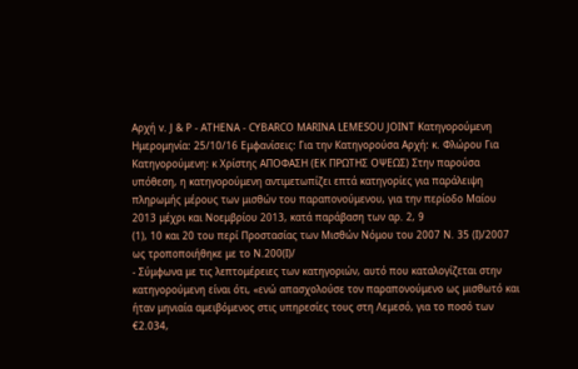Αρχή v. J & P - ATHENA - CYBARCO MARINA LEMESOU JOINT Κατηγορούμενη Ημερομηνία: 25/10/16 Εμφανίσεις: Για την Κατηγορούσα Αρχή: κ. Φλώρου Για Κατηγορούμενη: κ Χρίστης ΑΠΟΦΑΣΗ (ΕΚ ΠΡΩΤΗΣ ΟΨΕΩΣ) Στην παρούσα υπόθεση, η κατηγορούμενη αντιμετωπίζει επτά κατηγορίες για παράλειψη πληρωμής μέρους των μισθών του παραπονούμενου, για την περίοδο Μαίου 2013 μέχρι και Νοεμβρίου 2013, κατά παράβαση των αρ. 2, 9
(1), 10 και 20 του περί Προστασίας των Μισθών Νόμου του 2007 Ν. 35 (Ι)/2007 ως τροποποιήθηκε με το Ν.200(Ι)/
- Σύμφωνα με τις λεπτομέρειες των κατηγοριών, αυτό που καταλογίζεται στην κατηγορούμενη είναι ότι, «ενώ απασχολούσε τον παραπονούμενο ως μισθωτό και ήταν μηνιαία αμειβόμενος στις υπηρεσίες τους στη Λεμεσό, για το ποσό των €2.034,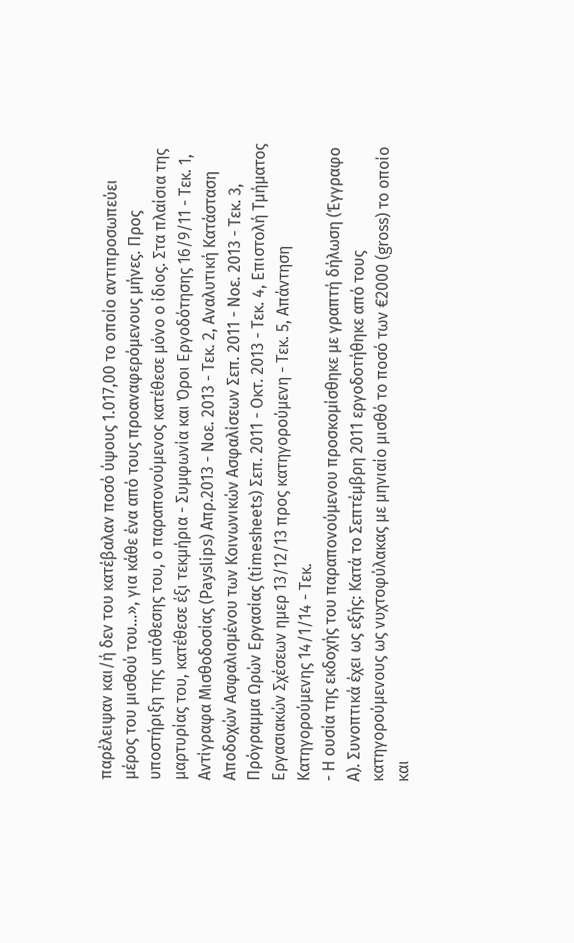παρέλειψαν και/ή δεν του κατέβαλαν ποσό ύψους 1.017,00 το οποίο αντιπροσωπεύει μέρος του μισθού του...», για κάθε ένα από τους προαναφερόμενους μήνες. Προς υποστήριξη της υπόθεσης του, ο παραπονούμενος κατέθεσε μόνο ο ίδιος. Στα πλαίσια της μαρτυρίας του, κατέθεσε έξι τεκμήρια - Συμφωνία και Όροι Εργοδότησης 16/9/11 - Τεκ. 1, Αντίγραφα Μισθοδοσίας (Payslips) Απρ.2013 - Νοε. 2013 - Τεκ. 2, Αναλυτική Κατάσταση Αποδοχών Ασφαλισμένου των Κοινωνικών Ασφαλίσεων Σεπ. 2011 - Νοε. 2013 - Τεκ. 3, Πρόγραμμα Ωρών Εργασίας (timesheets) Σεπ. 2011 - Οκτ. 2013 - Τεκ. 4, Επιστολή Τμήματος Εργασιακών Σχέσεων ημερ 13/12/13 προς κατηγορούμενη - Τεκ. 5, Απάντηση Κατηγορούμενης 14/1/14 - Τεκ.
- Η ουσία της εκδοχής του παραπονούμενου προσκομίσθηκε με γραπτή δήλωση (Έγγραφο Α). Συνοπτικά έχει ως εξής: Κατά το Σεπτέμβρη 2011 εργοδοτήθηκε από τους κατηγορούμενους ως νυχτοφύλακας με μηνιαίο μισθό το ποσό των €2000 (gross) το οποίο και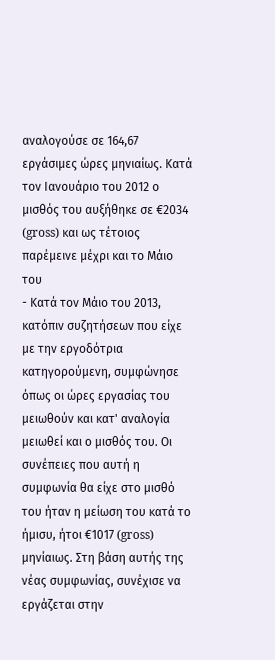αναλογούσε σε 164,67 εργάσιμες ώρες μηνιαίως. Κατά τον Ιανουάριο του 2012 ο μισθός του αυξήθηκε σε €2034 (gross) και ως τέτοιος παρέμεινε μέχρι και το Μάιο του
- Κατά τον Μάιο του 2013, κατόπιν συζητήσεων που είχε με την εργοδότρια κατηγορούμενη, συμφώνησε όπως οι ώρες εργασίας του μειωθούν και κατ' αναλογία μειωθεί και ο μισθός του. Οι συνέπειες που αυτή η συμφωνία θα είχε στο μισθό του ήταν η μείωση του κατά το ήμισυ, ήτοι €1017 (gross) μηνίαιως. Στη βάση αυτής της νέας συμφωνίας, συνέχισε να εργάζεται στην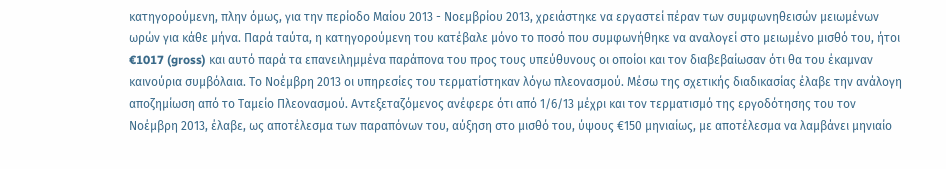κατηγορούμενη, πλην όμως, για την περίοδο Μαίου 2013 - Νοεμβρίου 2013, χρειάστηκε να εργαστεί πέραν των συμφωνηθεισών μειωμένων ωρών για κάθε μήνα. Παρά ταύτα, η κατηγορούμενη του κατέβαλε μόνο το ποσό που συμφωνήθηκε να αναλογεί στο μειωμένο μισθό του, ήτοι €1017 (gross) και αυτό παρά τα επανειλημμένα παράπονα του προς τους υπεύθυνους οι οποίοι και τον διαβεβαίωσαν ότι θα του έκαμναν καινούρια συμβόλαια. Το Νοέμβρη 2013 οι υπηρεσίες του τερματίστηκαν λόγω πλεονασμού. Μέσω της σχετικής διαδικασίας έλαβε την ανάλογη αποζημίωση από το Ταμείο Πλεονασμού. Αντεξεταζόμενος ανέφερε ότι από 1/6/13 μέχρι και τον τερματισμό της εργοδότησης του τον Νοέμβρη 2013, έλαβε, ως αποτέλεσμα των παραπόνων του, αύξηση στο μισθό του, ύψους €150 μηνιαίως, με αποτέλεσμα να λαμβάνει μηνιαίο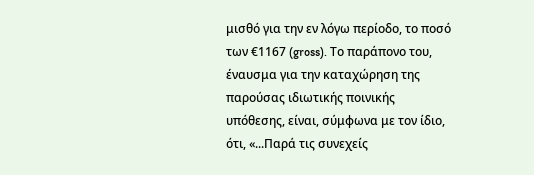μισθό για την εν λόγω περίοδο, το ποσό των €1167 (gross). Το παράπονο του, έναυσμα για την καταχώρηση της παρούσας ιδιωτικής ποινικής υπόθεσης, είναι, σύμφωνα με τον ίδιο, ότι, «...Παρά τις συνεχείς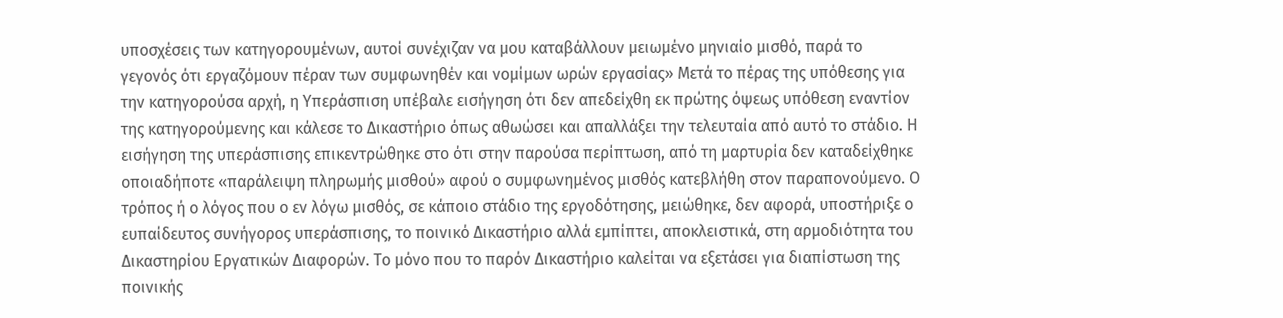υποσχέσεις των κατηγορουμένων, αυτοί συνέχιζαν να μου καταβάλλουν μειωμένο μηνιαίο μισθό, παρά το γεγονός ότι εργαζόμουν πέραν των συμφωνηθέν και νομίμων ωρών εργασίας» Μετά το πέρας της υπόθεσης για την κατηγορούσα αρχή, η Υπεράσπιση υπέβαλε εισήγηση ότι δεν απεδείχθη εκ πρώτης όψεως υπόθεση εναντίον της κατηγορούμενης και κάλεσε το Δικαστήριο όπως αθωώσει και απαλλάξει την τελευταία από αυτό το στάδιο. Η εισήγηση της υπεράσπισης επικεντρώθηκε στο ότι στην παρούσα περίπτωση, από τη μαρτυρία δεν καταδείχθηκε οποιαδήποτε «παράλειψη πληρωμής μισθού» αφού ο συμφωνημένος μισθός κατεβλήθη στον παραπονούμενο. Ο τρόπος ή ο λόγος που ο εν λόγω μισθός, σε κάποιο στάδιο της εργοδότησης, μειώθηκε, δεν αφορά, υποστήριξε ο ευπαίδευτος συνήγορος υπεράσπισης, το ποινικό Δικαστήριο αλλά εμπίπτει, αποκλειστικά, στη αρμοδιότητα του Δικαστηρίου Εργατικών Διαφορών. Το μόνο που το παρόν Δικαστήριο καλείται να εξετάσει για διαπίστωση της ποινικής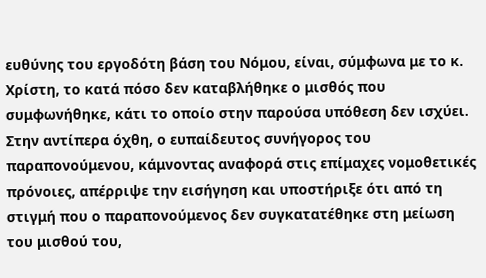ευθύνης του εργοδότη βάση του Νόμου, είναι, σύμφωνα με το κ. Χρίστη, το κατά πόσο δεν καταβλήθηκε ο μισθός που συμφωνήθηκε, κάτι το οποίο στην παρούσα υπόθεση δεν ισχύει. Στην αντίπερα όχθη, ο ευπαίδευτος συνήγορος του παραπονούμενου, κάμνοντας αναφορά στις επίμαχες νομοθετικές πρόνοιες, απέρριψε την εισήγηση και υποστήριξε ότι από τη στιγμή που ο παραπονούμενος δεν συγκατατέθηκε στη μείωση του μισθού του,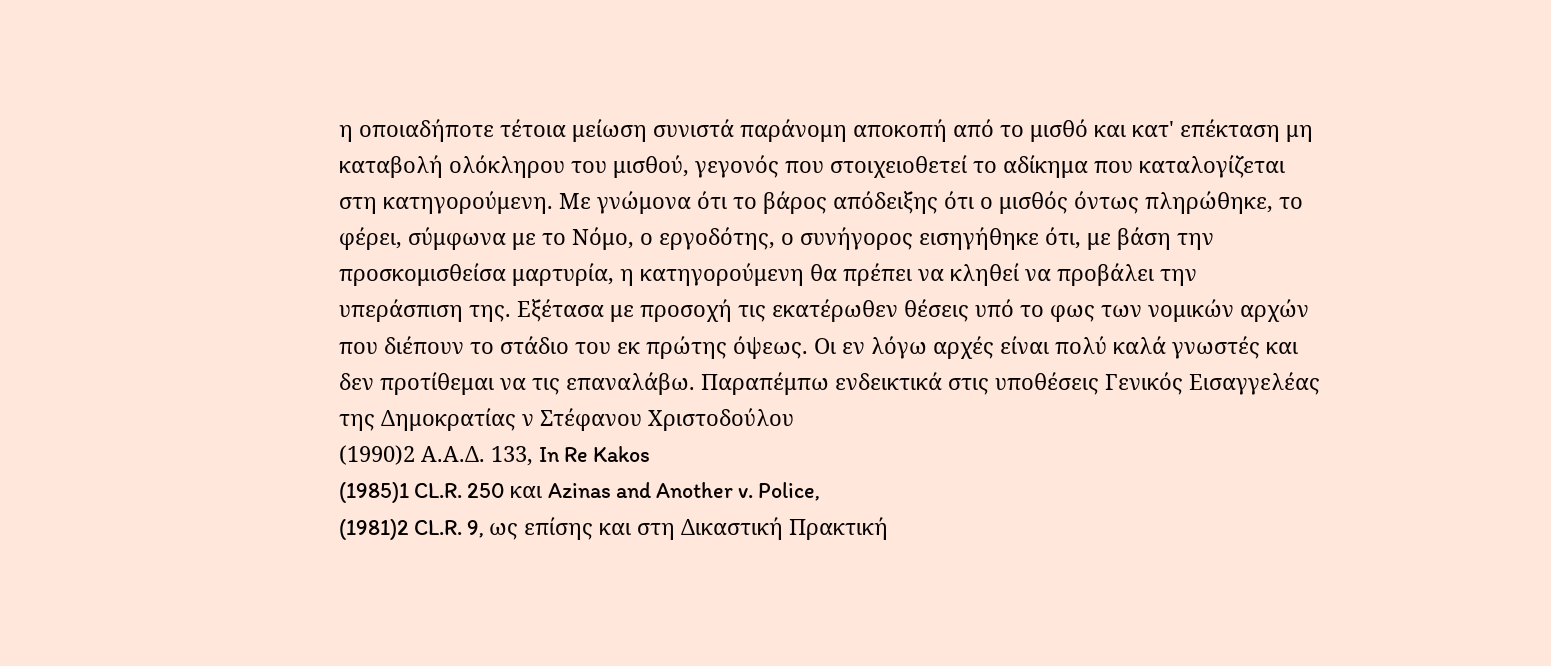η οποιαδήποτε τέτοια μείωση συνιστά παράνομη αποκοπή από το μισθό και κατ' επέκταση μη καταβολή ολόκληρου του μισθού, γεγονός που στοιχειοθετεί το αδίκημα που καταλογίζεται στη κατηγορούμενη. Με γνώμονα ότι το βάρος απόδειξης ότι ο μισθός όντως πληρώθηκε, το φέρει, σύμφωνα με το Νόμο, ο εργοδότης, ο συνήγορος εισηγήθηκε ότι, με βάση την προσκομισθείσα μαρτυρία, η κατηγορούμενη θα πρέπει να κληθεί να προβάλει την υπεράσπιση της. Εξέτασα με προσοχή τις εκατέρωθεν θέσεις υπό το φως των νομικών αρχών που διέπουν το στάδιο του εκ πρώτης όψεως. Οι εν λόγω αρχές είναι πολύ καλά γνωστές και δεν προτίθεμαι να τις επαναλάβω. Παραπέμπω ενδεικτικά στις υποθέσεις Γενικός Εισαγγελέας της Δημοκρατίας ν Στέφανου Χριστοδούλου
(1990)2 Α.Α.Δ. 133, In Re Kakos
(1985)1 CL.R. 250 και Azinas and Another v. Police,
(1981)2 CL.R. 9, ως επίσης και στη Δικαστική Πρακτική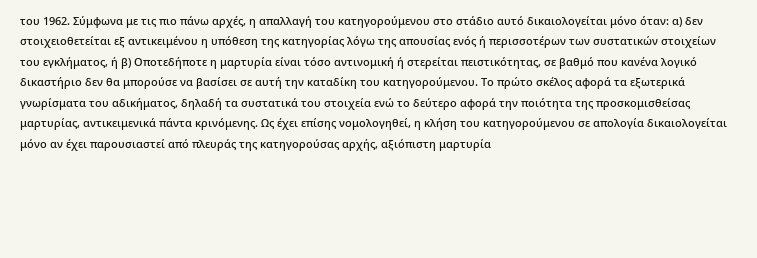του 1962. Σύμφωνα με τις πιο πάνω αρχές, η απαλλαγή του κατηγορούμενου στο στάδιο αυτό δικαιολογείται μόνο όταν: α) δεν στοιχειοθετείται εξ αντικειμένου η υπόθεση της κατηγορίας λόγω της απουσίας ενός ή περισσοτέρων των συστατικών στοιχείων του εγκλήματος, ή β) Οποτεδήποτε η μαρτυρία είναι τόσο αντινομική ή στερείται πειστικότητας, σε βαθμό που κανένα λογικό δικαστήριο δεν θα μπορούσε να βασίσει σε αυτή την καταδίκη του κατηγορούμενου. Το πρώτο σκέλος αφορά τα εξωτερικά γνωρίσματα του αδικήματος, δηλαδή τα συστατικά του στοιχεία ενώ το δεύτερο αφορά την ποιότητα της προσκομισθείσας μαρτυρίας, αντικειμενικά πάντα κρινόμενης. Ως έχει επίσης νομολογηθεί, η κλήση του κατηγορούμενου σε απολογία δικαιολογείται μόνο αν έχει παρουσιαστεί από πλευράς της κατηγορούσας αρχής, αξιόπιστη μαρτυρία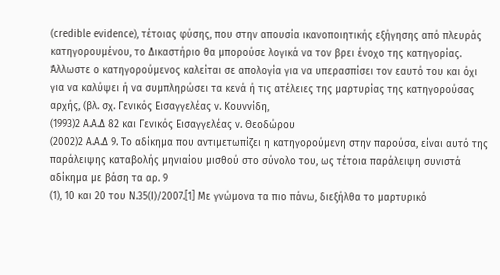(credible evidence), τέτοιας φύσης, που στην απουσία ικανοποιητικής εξήγησης από πλευράς κατηγορουμένου, το Δικαστήριο θα μπορούσε λογικά να τον βρει ένοχο της κατηγορίας. Άλλωστε ο κατηγορούμενος καλείται σε απολογία για να υπερασπίσει τον εαυτό του και όχι για να καλύψει ή να συμπληρώσει τα κενά ή τις ατέλειες της μαρτυρίας της κατηγορούσας αρχής, (βλ. σχ. Γενικός Εισαγγελέας ν. Κουννίδη,
(1993)2 Α.Α.Δ 82 και Γενικός Εισαγγελέας ν. Θεοδώρου
(2002)2 Α.Α.Δ 9. Το αδίκημα που αντιμετωπίζει η κατηγορούμενη στην παρούσα, είναι αυτό της παράλειψης καταβολής μηνιαίου μισθού στο σύνολο του, ως τέτοια παράλειψη συνιστά αδίκημα με βάση τα αρ. 9
(1), 10 και 20 του Ν.35(Ι)/2007.[1] Με γνώμονα τα πιο πάνω, διεξήλθα το μαρτυρικό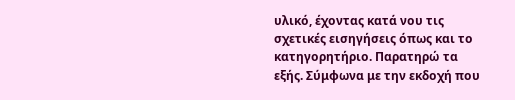υλικό, έχοντας κατά νου τις σχετικές εισηγήσεις όπως και το κατηγορητήριο. Παρατηρώ τα εξής. Σύμφωνα με την εκδοχή που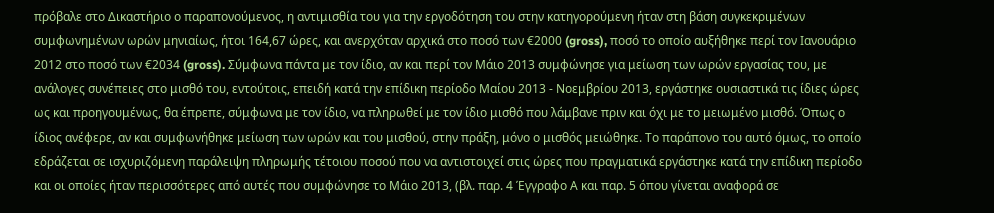πρόβαλε στο Δικαστήριο ο παραπονούμενος, η αντιμισθία του για την εργοδότηση του στην κατηγορούμενη ήταν στη βάση συγκεκριμένων συμφωνημένων ωρών μηνιαίως, ήτοι 164,67 ώρες, και ανερχόταν αρχικά στο ποσό των €2000 (gross), ποσό το οποίο αυξήθηκε περί τον Ιανουάριο 2012 στο ποσό των €2034 (gross). Σύμφωνα πάντα με τον ίδιο, αν και περί τον Μάιο 2013 συμφώνησε για μείωση των ωρών εργασίας του, με ανάλογες συνέπειες στο μισθό του, εντούτοις, επειδή κατά την επίδικη περίοδο Μαίου 2013 - Νοεμβρίου 2013, εργάστηκε ουσιαστικά τις ίδιες ώρες ως και προηγουμένως, θα έπρεπε, σύμφωνα με τον ίδιο, να πληρωθεί με τον ίδιο μισθό που λάμβανε πριν και όχι με το μειωμένο μισθό. Όπως ο ίδιος ανέφερε, αν και συμφωνήθηκε μείωση των ωρών και του μισθού, στην πράξη, μόνο ο μισθός μειώθηκε. Το παράπονο του αυτό όμως, το οποίο εδράζεται σε ισχυριζόμενη παράλειψη πληρωμής τέτοιου ποσού που να αντιστοιχεί στις ώρες που πραγματικά εργάστηκε κατά την επίδικη περίοδο και οι οποίες ήταν περισσότερες από αυτές που συμφώνησε το Μάιο 2013, (βλ. παρ. 4 Έγγραφο Α και παρ. 5 όπου γίνεται αναφορά σε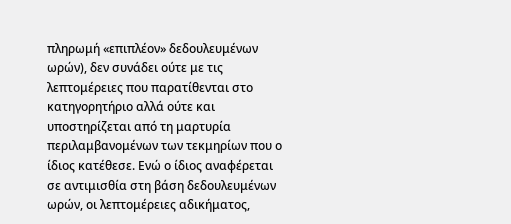πληρωμή «επιπλέον» δεδουλευμένων ωρών), δεν συνάδει ούτε με τις λεπτομέρειες που παρατίθενται στο κατηγορητήριο αλλά ούτε και υποστηρίζεται από τη μαρτυρία περιλαμβανομένων των τεκμηρίων που ο ίδιος κατέθεσε. Ενώ ο ίδιος αναφέρεται σε αντιμισθία στη βάση δεδουλευμένων ωρών, οι λεπτομέρειες αδικήματος,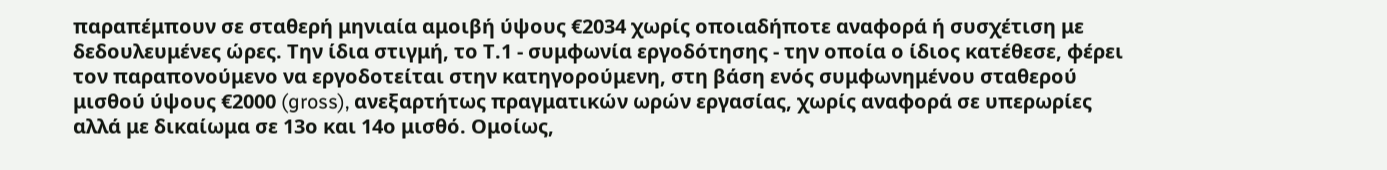παραπέμπουν σε σταθερή μηνιαία αμοιβή ύψους €2034 χωρίς οποιαδήποτε αναφορά ή συσχέτιση με δεδουλευμένες ώρες. Την ίδια στιγμή, το Τ.1 - συμφωνία εργοδότησης - την οποία ο ίδιος κατέθεσε, φέρει τον παραπονούμενο να εργοδοτείται στην κατηγορούμενη, στη βάση ενός συμφωνημένου σταθερού μισθού ύψους €2000 (gross), ανεξαρτήτως πραγματικών ωρών εργασίας, χωρίς αναφορά σε υπερωρίες αλλά με δικαίωμα σε 13ο και 14ο μισθό. Ομοίως,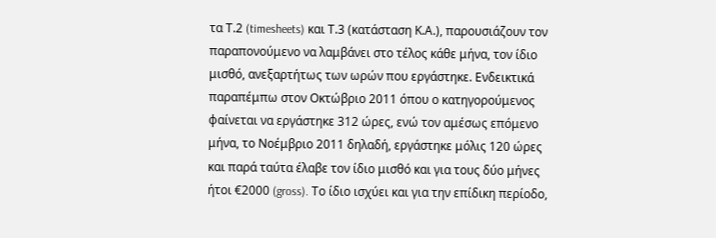τα Τ.2 (timesheets) και Τ.3 (κατάσταση Κ.Α.), παρουσιάζουν τον παραπονούμενο να λαμβάνει στο τέλος κάθε μήνα, τον ίδιο μισθό, ανεξαρτήτως των ωρών που εργάστηκε. Ενδεικτικά παραπέμπω στον Οκτώβριο 2011 όπου ο κατηγορούμενος φαίνεται να εργάστηκε 312 ώρες, ενώ τον αμέσως επόμενο μήνα, το Νοέμβριο 2011 δηλαδή, εργάστηκε μόλις 120 ώρες και παρά ταύτα έλαβε τον ίδιο μισθό και για τους δύο μήνες ήτοι €2000 (gross). Το ίδιο ισχύει και για την επίδικη περίοδο,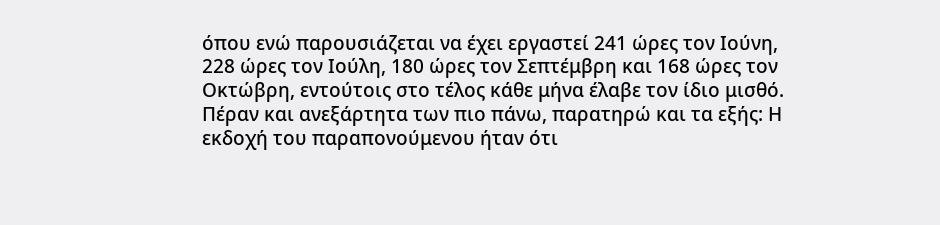όπου ενώ παρουσιάζεται να έχει εργαστεί 241 ώρες τον Ιούνη, 228 ώρες τον Ιούλη, 180 ώρες τον Σεπτέμβρη και 168 ώρες τον Οκτώβρη, εντούτοις στο τέλος κάθε μήνα έλαβε τον ίδιο μισθό. Πέραν και ανεξάρτητα των πιο πάνω, παρατηρώ και τα εξής: Η εκδοχή του παραπονούμενου ήταν ότι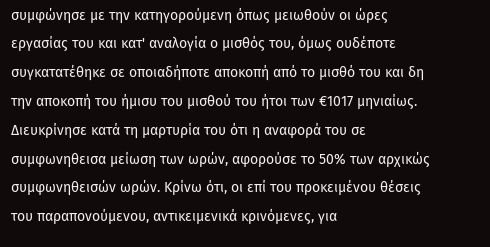συμφώνησε με την κατηγορούμενη όπως μειωθούν οι ώρες εργασίας του και κατ' αναλογία ο μισθός του, όμως ουδέποτε συγκατατέθηκε σε οποιαδήποτε αποκοπή από το μισθό του και δη την αποκοπή του ήμισυ του μισθού του ήτοι των €1017 μηνιαίως. Διευκρίνησε κατά τη μαρτυρία του ότι η αναφορά του σε συμφωνηθεισα μείωση των ωρών, αφορούσε το 50% των αρχικώς συμφωνηθεισών ωρών. Κρίνω ότι, οι επί του προκειμένου θέσεις του παραπονούμενου, αντικειμενικά κρινόμενες, για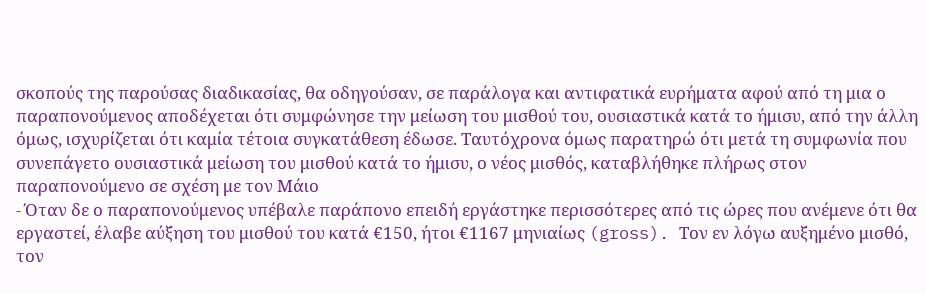σκοπούς της παρούσας διαδικασίας, θα οδηγούσαν, σε παράλογα και αντιφατικά ευρήματα αφού από τη μια ο παραπονούμενος αποδέχεται ότι συμφώνησε την μείωση του μισθού του, ουσιαστικά κατά το ήμισυ, από την άλλη όμως, ισχυρίζεται ότι καμία τέτοια συγκατάθεση έδωσε. Ταυτόχρονα όμως παρατηρώ ότι μετά τη συμφωνία που συνεπάγετο ουσιαστικά μείωση του μισθού κατά το ήμισυ, ο νέος μισθός, καταβλήθηκε πλήρως στον παραπονούμενο σε σχέση με τον Μάιο
- Όταν δε ο παραπονούμενος υπέβαλε παράπονο επειδή εργάστηκε περισσότερες από τις ώρες που ανέμενε ότι θα εργαστεί, έλαβε αύξηση του μισθού του κατά €150, ήτοι €1167 μηνιαίως (gross). Τον εν λόγω αυξημένο μισθό, τον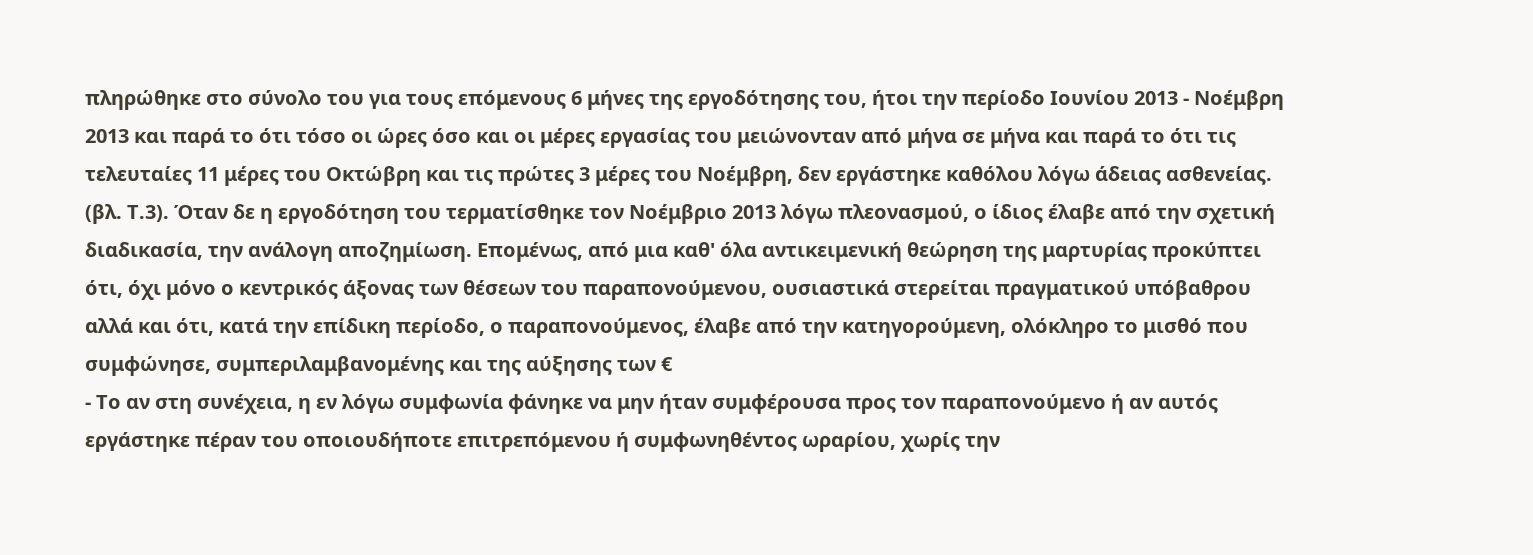πληρώθηκε στο σύνολο του για τους επόμενους 6 μήνες της εργοδότησης του, ήτοι την περίοδο Ιουνίου 2013 - Νοέμβρη 2013 και παρά το ότι τόσο οι ώρες όσο και οι μέρες εργασίας του μειώνονταν από μήνα σε μήνα και παρά το ότι τις τελευταίες 11 μέρες του Οκτώβρη και τις πρώτες 3 μέρες του Νοέμβρη, δεν εργάστηκε καθόλου λόγω άδειας ασθενείας. (βλ. Τ.3). Όταν δε η εργοδότηση του τερματίσθηκε τον Νοέμβριο 2013 λόγω πλεονασμού, ο ίδιος έλαβε από την σχετική διαδικασία, την ανάλογη αποζημίωση. Επομένως, από μια καθ' όλα αντικειμενική θεώρηση της μαρτυρίας προκύπτει ότι, όχι μόνο ο κεντρικός άξονας των θέσεων του παραπονούμενου, ουσιαστικά στερείται πραγματικού υπόβαθρου αλλά και ότι, κατά την επίδικη περίοδο, ο παραπονούμενος, έλαβε από την κατηγορούμενη, ολόκληρο το μισθό που συμφώνησε, συμπεριλαμβανομένης και της αύξησης των €
- Το αν στη συνέχεια, η εν λόγω συμφωνία φάνηκε να μην ήταν συμφέρουσα προς τον παραπονούμενο ή αν αυτός εργάστηκε πέραν του οποιουδήποτε επιτρεπόμενου ή συμφωνηθέντος ωραρίου, χωρίς την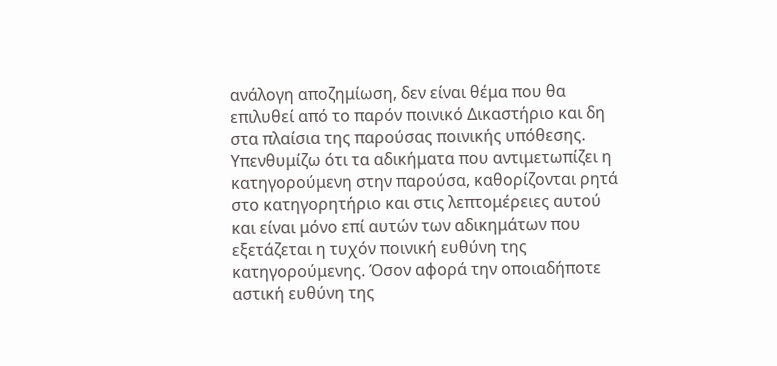ανάλογη αποζημίωση, δεν είναι θέμα που θα επιλυθεί από το παρόν ποινικό Δικαστήριο και δη στα πλαίσια της παρούσας ποινικής υπόθεσης. Υπενθυμίζω ότι τα αδικήματα που αντιμετωπίζει η κατηγορούμενη στην παρούσα, καθορίζονται ρητά στο κατηγορητήριο και στις λεπτομέρειες αυτού και είναι μόνο επί αυτών των αδικημάτων που εξετάζεται η τυχόν ποινική ευθύνη της κατηγορούμενης. Όσον αφορά την οποιαδήποτε αστική ευθύνη της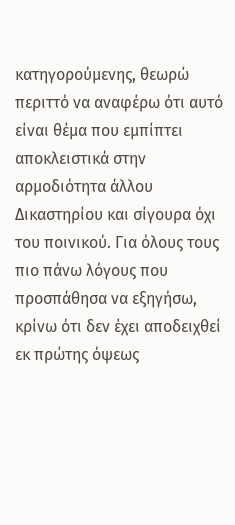κατηγορούμενης, θεωρώ περιττό να αναφέρω ότι αυτό είναι θέμα που εμπίπτει αποκλειστικά στην αρμοδιότητα άλλου Δικαστηρίου και σίγουρα όχι του ποινικού. Για όλους τους πιο πάνω λόγους που προσπάθησα να εξηγήσω, κρίνω ότι δεν έχει αποδειχθεί εκ πρώτης όψεως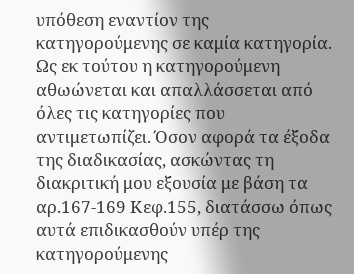υπόθεση εναντίον της κατηγορούμενης σε καμία κατηγορία. Ως εκ τούτου η κατηγορούμενη αθωώνεται και απαλλάσσεται από όλες τις κατηγορίες που αντιμετωπίζει. Όσον αφορά τα έξοδα της διαδικασίας, ασκώντας τη διακριτική μου εξουσία με βάση τα αρ.167-169 Κεφ.155, διατάσσω όπως αυτά επιδικασθούν υπέρ της κατηγορούμενης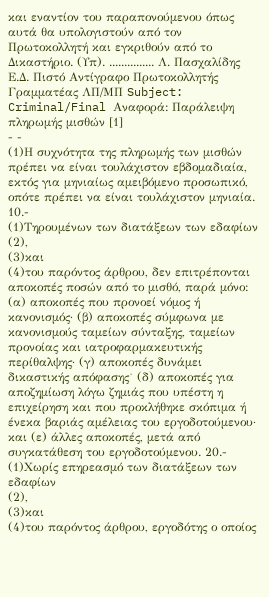και εναντίον του παραπονούμενου όπως αυτά θα υπολογιστούν από τον Πρωτοκολλητή και εγκριθούν από το Δικαστήριο. (Υπ). ............... Λ. Πασχαλίδης Ε.Δ. Πιστό Αντίγραφο Πρωτοκολλητής Γραμματέας ΛΠ/ΜΠ Subject: Criminal/Final Αναφορά: Παράλειψη πληρωμής μισθών [1]
- -
(1)Η συχνότητα της πληρωμής των μισθών πρέπει να είναι τουλάχιστον εβδομαδιαία, εκτός για μηνιαίως αμειβόμενο προσωπικό, οπότε πρέπει να είναι τουλάχιστον μηνιαία. 10.-
(1)Τηρουμένων των διατάξεων των εδαφίων
(2),
(3)και
(4)του παρόντος άρθρου, δεν επιτρέπονται αποκοπές ποσών από το μισθό, παρά μόνο: (α) αποκοπές που προνοεί νόμος ή κανονισμός· (β) αποκοπές σύμφωνα με κανονισμούς ταμείων σύνταξης, ταμείων προνοίας και ιατροφαρμακευτικής περίθαλψης· (γ) αποκοπές δυνάμει δικαστικής απόφασης˙ (δ) αποκοπές για αποζημίωση λόγω ζημιάς που υπέστη η επιχείρηση και που προκλήθηκε σκόπιμα ή ένεκα βαριάς αμέλειας του εργοδοτούμενου· και (ε) άλλες αποκοπές, μετά από συγκατάθεση του εργοδοτούμενου. 20.-
(1)Χωρίς επηρεασμό των διατάξεων των εδαφίων
(2),
(3)και
(4)του παρόντος άρθρου, εργοδότης ο οποίος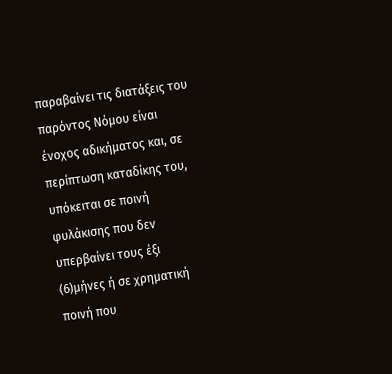παραβαίνει τις διατάξεις του παρόντος Νόμου είναι ένοχος αδικήματος και, σε περίπτωση καταδίκης του, υπόκειται σε ποινή φυλάκισης που δεν υπερβαίνει τους έξι
(6)μήνες ή σε χρηματική ποινή που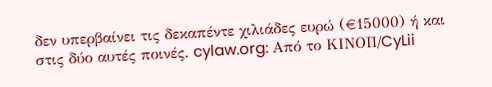δεν υπερβαίνει τις δεκαπέντε χιλιάδες ευρώ (€15000) ή και στις δύο αυτές ποινές. cylaw.org: Από το ΚΙΝOΠ/CyLii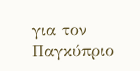για τον Παγκύπριο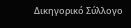Δικηγορικό Σύλλογο